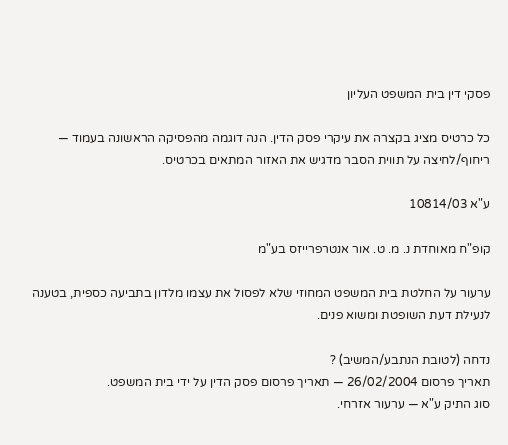פסקי דין בית המשפט העליון

כל כרטיס מציג בקצרה את עיקרי פסק הדין. הנה דוגמה מהפסיקה הראשונה בעמוד — ריחוף/לחיצה על תווית הסבר מדגיש את האזור המתאים בכרטיס.

ע"א 10814/03

קופ"ח מאוחדת נ. מ. ט. אור אנטרפרייזס בע"מ

ערעור על החלטת בית המשפט המחוזי שלא לפסול את עצמו מלדון בתביעה כספית, בטענה לנעילת דעת השופטת ומשוא פנים.

נדחה (לטובת הנתבע/המשיב) ?
תאריך פרסום 26/02/2004 — תאריך פרסום פסק הדין על ידי בית המשפט.
סוג התיק ע"א — ערעור אזרחי.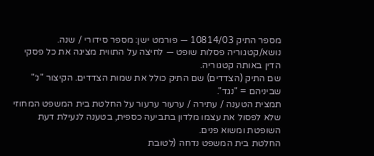מספר התיק 10814/03 — פורמט ישן: מספר סידורי / שנה.
נושא/קטגוריה פסלות שופט — לחיצה על התווית מציגה את כל פסקי הדין באותה קטגוריה.
שם התיק (הצדדים) שם התיק כולל את שמות הצדדים. הקיצור "נ׳" שביניהם = "נגד".
תמצית הטענה / עתירה / ערעור ערעור על החלטת בית המשפט המחוזי שלא לפסול את עצמו מלדון בתביעה כספית, בטענה לנעילת דעת השופטת ומשוא פנים.
החלטת בית המשפט נדחה (לטובת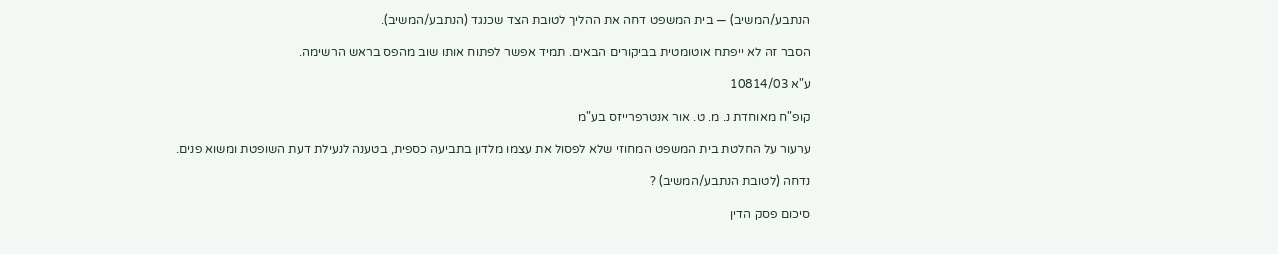הנתבע/המשיב) — בית המשפט דחה את ההליך לטובת הצד שכנגד (הנתבע/המשיב).

הסבר זה לא ייפתח אוטומטית בביקורים הבאים. תמיד אפשר לפתוח אותו שוב מהפס בראש הרשימה.

ע"א 10814/03

קופ"ח מאוחדת נ. מ. ט. אור אנטרפרייזס בע"מ

ערעור על החלטת בית המשפט המחוזי שלא לפסול את עצמו מלדון בתביעה כספית, בטענה לנעילת דעת השופטת ומשוא פנים.

נדחה (לטובת הנתבע/המשיב) ?

סיכום פסק הדין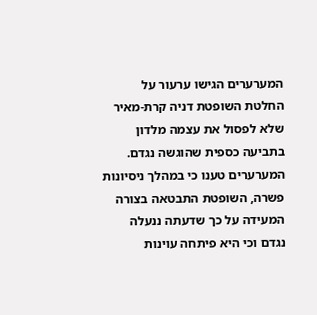המערערים הגישו ערעור על החלטת השופטת דניה קרת-מאיר שלא לפסול את עצמה מלדון בתביעה כספית שהוגשה נגדם. המערערים טענו כי במהלך ניסיונות פשרה, השופטת התבטאה בצורה המעידה על כך שדעתה ננעלה נגדם וכי היא פיתחה עוינות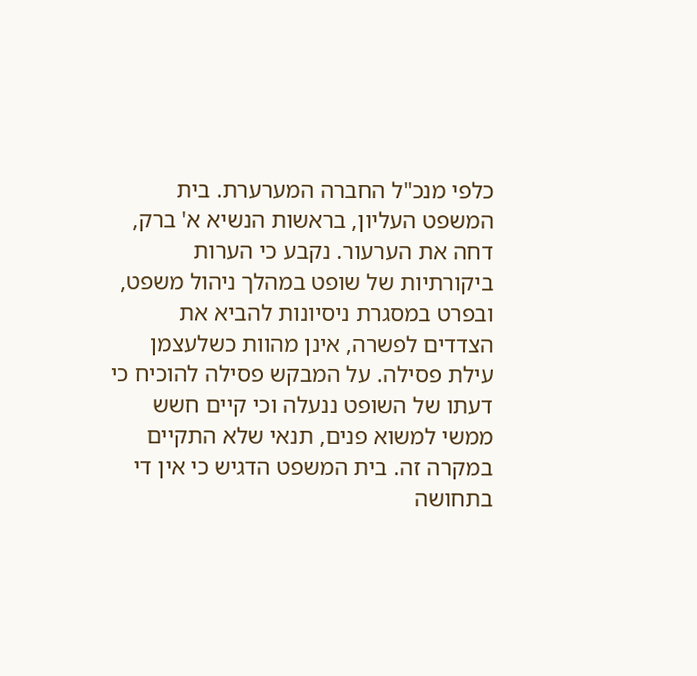כלפי מנכ"ל החברה המערערת. בית המשפט העליון, בראשות הנשיא א' ברק, דחה את הערעור. נקבע כי הערות ביקורתיות של שופט במהלך ניהול משפט, ובפרט במסגרת ניסיונות להביא את הצדדים לפשרה, אינן מהוות כשלעצמן עילת פסילה. על המבקש פסילה להוכיח כי דעתו של השופט ננעלה וכי קיים חשש ממשי למשוא פנים, תנאי שלא התקיים במקרה זה. בית המשפט הדגיש כי אין די בתחושה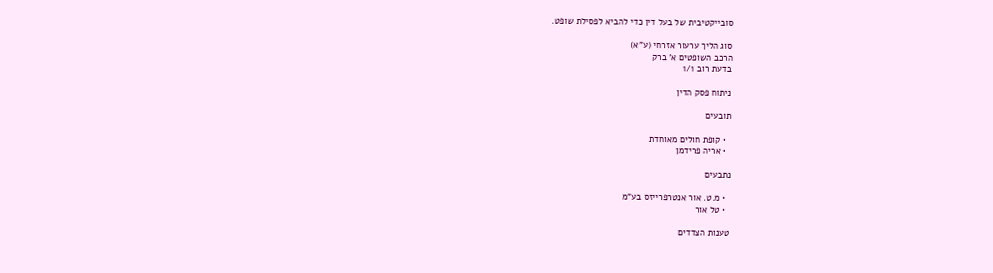סובייקטיבית של בעל דין כדי להביא לפסילת שופט.

סוג הליך ערעור אזרחי (ע"א)
הרכב השופטים א' ברק
בדעת רוב 1/1

ניתוח פסק הדין

תובעים

  • קופת חולים מאוחדת
  • אריה פרידמן

נתבעים

  • מ.ט. אור אנטרפרייזס בע"מ
  • טל אור

טענות הצדדים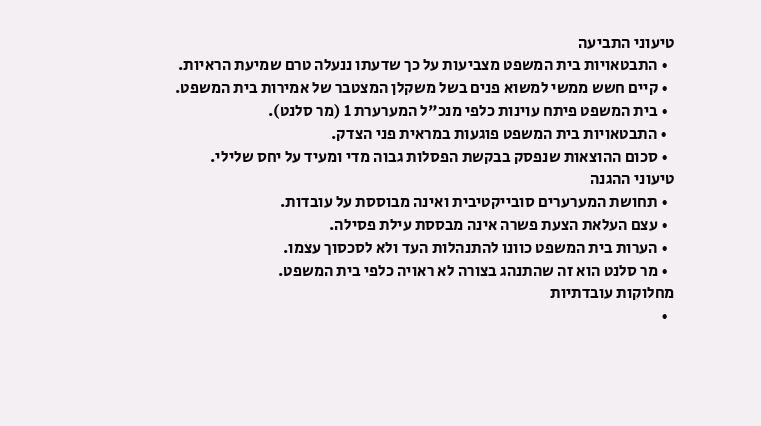טיעוני התביעה
  • התבטאויות בית המשפט מצביעות על כך שדעתו ננעלה טרם שמיעת הראיות.
  • קיים חשש ממשי למשוא פנים בשל משקלן המצטבר של אמירות בית המשפט.
  • בית המשפט פיתח עוינות כלפי מנכ"ל המערערת 1 (מר סלנט).
  • התבטאויות בית המשפט פוגעות במראית פני הצדק.
  • סכום ההוצאות שנפסק בבקשת הפסלות גבוה מדי ומעיד על יחס שלילי.
טיעוני ההגנה
  • תחושת המערערים סובייקטיבית ואינה מבוססת על עובדות.
  • עצם העלאת הצעת פשרה אינה מבססת עילת פסילה.
  • הערות בית המשפט כוונו להתנהלות העד ולא לסכסוך עצמו.
  • מר סלנט הוא זה שהתנהג בצורה לא ראויה כלפי בית המשפט.
מחלוקות עובדתיות
  •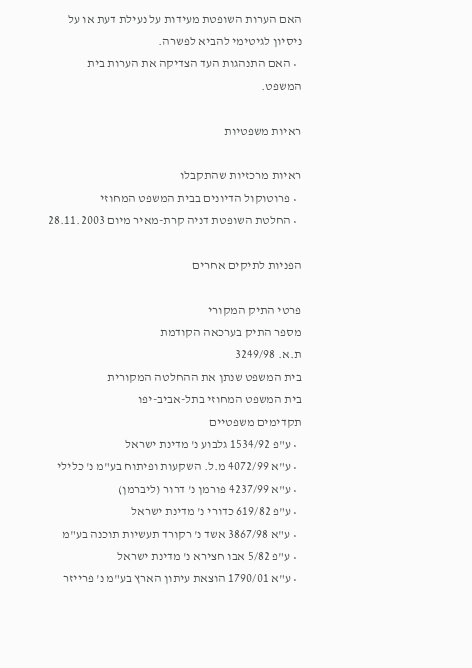האם הערות השופטת מעידות על נעילת דעת או על ניסיון לגיטימי להביא לפשרה.
  • האם התנהגות העד הצדיקה את הערות בית המשפט.

ראיות משפטיות

ראיות מרכזיות שהתקבלו
  • פרוטוקול הדיונים בבית המשפט המחוזי
  • החלטת השופטת דניה קרת-מאיר מיום 28.11.2003

הפניות לתיקים אחרים

פרטי התיק המקורי
מספר התיק בערכאה הקודמת
ת.א. 3249/98
בית המשפט שנתן את ההחלטה המקורית
בית המשפט המחוזי בתל-אביב-יפו
תקדימים משפטיים
  • ע"פ 1534/92 גלבוע נ' מדינת ישראל
  • ע"א 4072/99 מ.ל. השקעות ופיתוח בע"מ נ' כלילי
  • ע"א 4237/99 פורמן נ' דרור (ליברמן)
  • ע"פ 619/82 כדורי נ' מדינת ישראל
  • ע"א 3867/98 אשד נ' רקורד תעשיות תוכנה בע"מ
  • ע"פ 5/82 אבו חצירא נ' מדינת ישראל
  • ע"א 1790/01 הוצאת עיתון הארץ בע"מ נ' פרייזר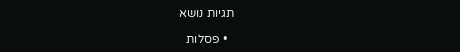תגיות נושא

  • פסלות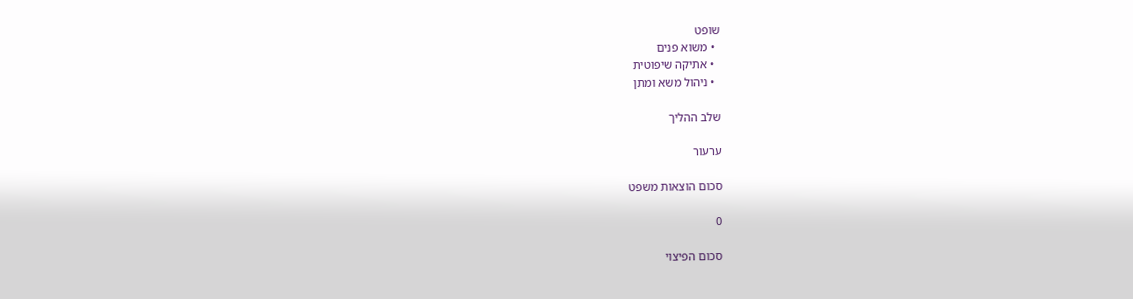שופט
  • משוא פנים
  • אתיקה שיפוטית
  • ניהול משא ומתן

שלב ההליך

ערעור

סכום הוצאות משפט

0

סכום הפיצוי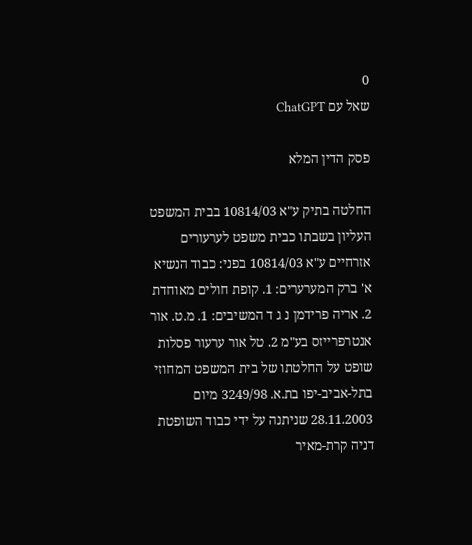0
שאל עם ChatGPT

פסק הדין המלא

החלטה בתיק ע"א 10814/03 בבית המשפט העליון בשבתו כבית משפט לערעורים אזרחיים ע"א 10814/03 בפני: כבוד הנשיא א' ברק המערערים: 1. קופת חולים מאוחדת 2. אריה פרידמן נ ג ד המשיבים: 1. מ.ט. אור אנטרפרייזס בע"מ 2. טל אור ערעור פסלות שופט על החלטתו של בית המשפט המחוזי בתל-אביב-יפו בת.א. 3249/98 מיום 28.11.2003 שניתנה על ידי כבוד השופטת דניה קרת-מאיר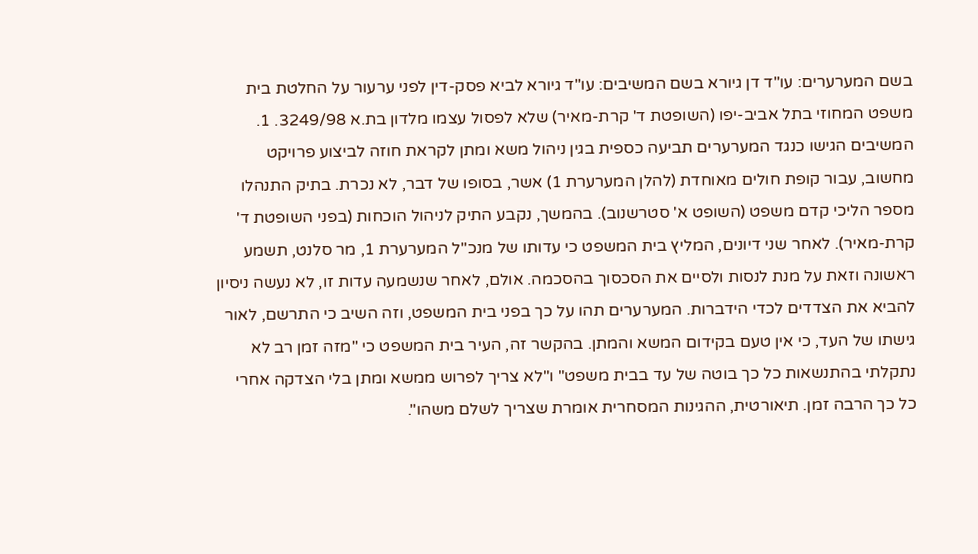בשם המערערים: עו"ד דן גיורא בשם המשיבים: עו"ד גיורא לביא פסק-דין לפני ערעור על החלטת בית משפט המחוזי בתל אביב-יפו (השופטת ד' קרת-מאיר) שלא לפסול עצמו מלדון בת.א 3249/98. 1. המשיבים הגישו כנגד המערערים תביעה כספית בגין ניהול משא ומתן לקראת חוזה לביצוע פרויקט מחשוב, עבור קופת חולים מאוחדת (להלן המערערת 1) אשר, בסופו של דבר, לא נכרת. בתיק התנהלו מספר הליכי קדם משפט (השופט א' סטרשנוב). בהמשך, נקבע התיק לניהול הוכחות (בפני השופטת ד' קרת-מאיר). לאחר שני דיונים, המליץ בית המשפט כי עדותו של מנכ"ל המערערת 1, מר סלנט, תשמע ראשונה וזאת על מנת לנסות ולסיים את הסכסוך בהסכמה. אולם, לאחר שנשמעה עדות זו, לא נעשה ניסיון להביא את הצדדים לכדי הידברות. המערערים תהו על כך בפני בית המשפט, וזה השיב כי התרשם, לאור גישתו של העד, כי אין טעם בקידום המשא והמתן. בהקשר זה, העיר בית המשפט כי "מזה זמן רב לא נתקלתי בהתנשאות כל כך בוטה של עד בבית משפט" ו"לא צריך לפרוש ממשא ומתן בלי הצדקה אחרי כל כך הרבה זמן. תיאורטית, ההגינות המסחרית אומרת שצריך לשלם משהו".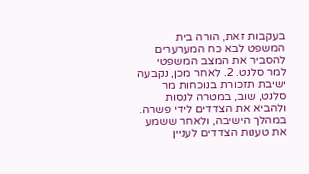בעקבות זאת, הורה בית המשפט לבא כח המערערים להסביר את המצב המשפטי למר סלנט. 2. לאחר מכן, נקבעה ישיבת תזכורת בנוכחות מר סלנט, שוב, במטרה לנסות ולהביא את הצדדים לידי פשרה. במהלך הישיבה, ולאחר ששמע את טענות הצדדים לעניין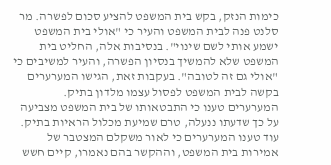כימות הנזק, בקש בית המשפט להציע סכום לפשרה. מר סלנט פנה לבית המשפט והעיר כי "אולי בית המשפט ישמע אותי לשם שינוי". בנסיבות אלה, החליט בית המשפט שלא להמשיך בנסיון הפשרה, והעיר למשיבים כי "אולי גם זה לטובה". בעקבות זאת, הגישו המערערים בקשה לבית המשפט לפסול עצמו מלדון בתיק. המערערים טענו כי התבטאותו של בית המשפט מצביעה על כך שדעתו ננעלה, טרם שמיעת מכלול הראיות בתיק. עוד טענו המערערים כי לאור משקלם המצטבר של אמירות בית המשפט, וההקשר בהם נאמרו, קיים חשש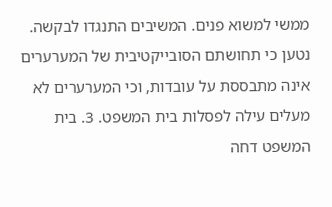ממשי למשוא פנים. המשיבים התנגדו לבקשה. נטען כי תחושתם הסובייקטיבית של המערערים אינה מתבססת על עובדות, וכי המערערים לא מעלים עילה לפסלות בית המשפט. 3. בית המשפט דחה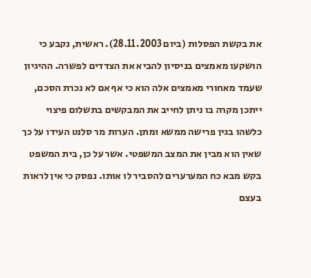את בקשת הפסלות (ביום 28.11.2003). ראשית, נקבע כי הושקעו מאמצים בניסיון להביא את הצדדים לפשרה. ההיגיון שעמד מאחורי מאמצים אלה הוא כי אף אם לא נכרת הסכם, ייתכן מקרה בו ניתן לחייב את המבקשים בתשלום פיצוי כלשהו בגין פרישה ממשא ומתן. הערות מר סלנט העידו על כך שאין הוא מבין את המצב המשפטי. אשר על כן, בית המשפט בקש מבא כח המערערים להסביר לו אותו. נפסק כי אין לראות בעצם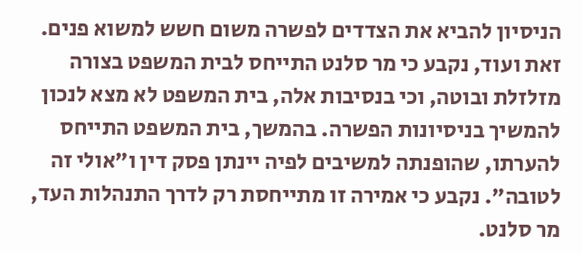הניסיון להביא את הצדדים לפשרה משום חשש למשוא פנים. זאת ועוד, נקבע כי מר סלנט התייחס לבית המשפט בצורה מזלזלת ובוטה, וכי בנסיבות אלה, בית המשפט לא מצא לנכון להמשיך בניסיונות הפשרה. בהמשך, בית המשפט התייחס להערתו, שהופנתה למשיבים לפיה יינתן פסק דין ו"אולי זה לטובה". נקבע כי אמירה זו מתייחסת רק לדרך התנהלות העד, מר סלנט.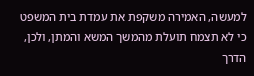למעשה, האמירה משקפת את עמדת בית המשפט כי לא תצמח תועלת מהמשך המשא והמתן, ולכן, הדרך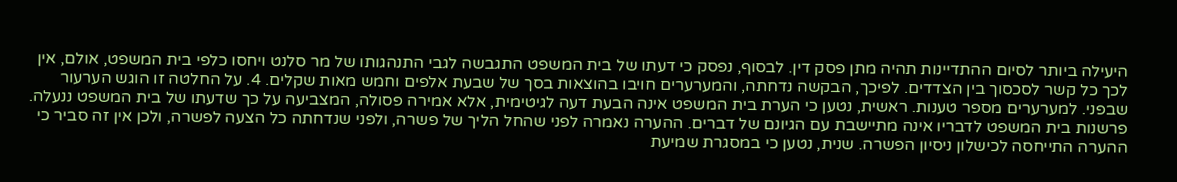היעילה ביותר לסיום ההתדיינות תהיה מתן פסק דין. לבסוף, נפסק כי דעתו של בית המשפט התגבשה לגבי התנהגותו של מר סלנט ויחסו כלפי בית המשפט, אולם, אין לכך כל קשר לסכסוך בין הצדדים. לפיכך, הבקשה נדחתה, והמערערים חויבו בהוצאות בסך של שבעת אלפים וחמש מאות שקלים. 4. על החלטה זו הוגש הערעור שבפני. למערערים מספר טענות. ראשית, נטען כי הערת בית המשפט אינה הבעת דעה לגיטימית, אלא אמירה פסולה, המצביעה על כך שדעתו של בית המשפט ננעלה. פרשנות בית המשפט לדבריו אינה מתיישבת עם הגיונם של דברים. ההערה נאמרה לפני שהחל הליך של פשרה, ולפני שנדחתה כל הצעה לפשרה, ולכן אין זה סביר כי ההערה התייחסה לכישלון ניסיון הפשרה. שנית, נטען כי במסגרת שמיעת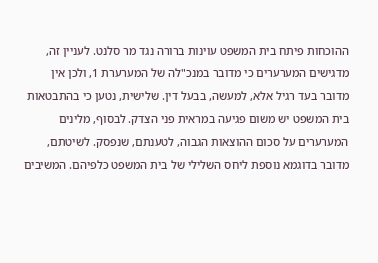ההוכחות פיתח בית המשפט עוינות ברורה נגד מר סלנט. לעניין זה, מדגישים המערערים כי מדובר במנכ"לה של המערערת 1, ולכן אין מדובר בעד רגיל אלא, למעשה, בבעל דין. שלישית, נטען כי בהתבטאות בית המשפט יש משום פגיעה במראית פני הצדק. לבסוף, מלינים המערערים על סכום ההוצאות הגבוה, לטענתם, שנפסק. לשיטתם, מדובר בדוגמא נוספת ליחס השלילי של בית המשפט כלפיהם. המשיבים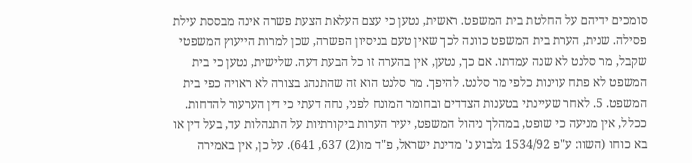סומכים ידיהם על החלטת בית המשפט. ראשית, נטען כי עצם העלאת הצעת פשרה אינה מבססת עילת פסילה. שנית, הערת בית המשפט כוונה לכך שאין טעם בניסיון הפשרה, שכן למרות הייעוץ המשפטי שקבל, מר סלנט לא שנה עמדתו. אם כך, נטען, אין בהערה זו כל הבעת דעה. שלישית, נטען כי בית המשפט לא פתח עוינות כלפי מר סלנט. להיפך. מר סלנט הוא זה שהתנהג בצורה לא ראויה כפי בית המשפט. 5. לאחר שעיינתי בטענות הצדדים ובחומר המונח לפני, נחה דעתי כי דין הערעור להדחות. ככלל, אין מניעה כי שופט, במהלך ניהול המשפט, יעיר הערות ביקורתיות על התנהלות עד, בעל דין או בא כוחו (השוו: ע"פ 1534/92 גלבוע נ' מדינת ישראל, פ"ד מו(2) 637, 641). על כן, אין באמירה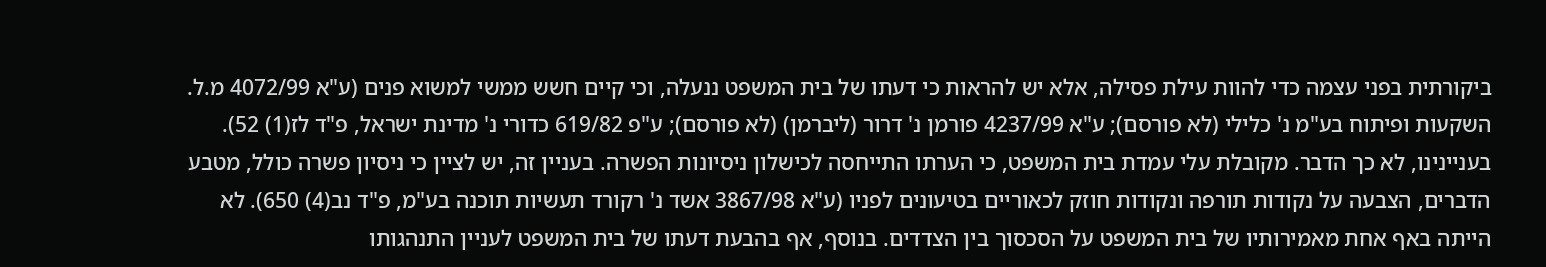ביקורתית בפני עצמה כדי להוות עילת פסילה, אלא יש להראות כי דעתו של בית המשפט ננעלה, וכי קיים חשש ממשי למשוא פנים (ע"א 4072/99 מ.ל. השקעות ופיתוח בע"מ נ' כלילי (לא פורסם); ע"א 4237/99 פורמן נ' דרור (ליברמן) (לא פורסם); ע"פ 619/82 כדורי נ' מדינת ישראל, פ"ד לז(1) 52). בעניינינו, לא כך הדבר. מקובלת עלי עמדת בית המשפט, כי הערתו התייחסה לכישלון ניסיונות הפשרה. בעניין זה, יש לציין כי ניסיון פשרה כולל, מטבע הדברים, הצבעה על נקודות תורפה ונקודות חוזק לכאוריים בטיעונים לפניו (ע"א 3867/98 אשד נ' רקורד תעשיות תוכנה בע"מ, פ"ד נב(4) 650). לא הייתה באף אחת מאמירותיו של בית המשפט על הסכסוך בין הצדדים. בנוסף, אף בהבעת דעתו של בית המשפט לעניין התנהגותו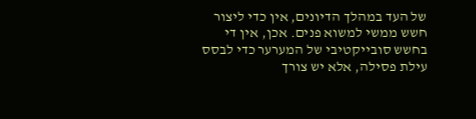של העד במהלך הדיונים, אין כדי ליצור חשש ממשי למשוא פנים. אכן, אין די בחשש סובייקטיבי של המערער כדי לבסס עילת פסילה, אלא יש צורך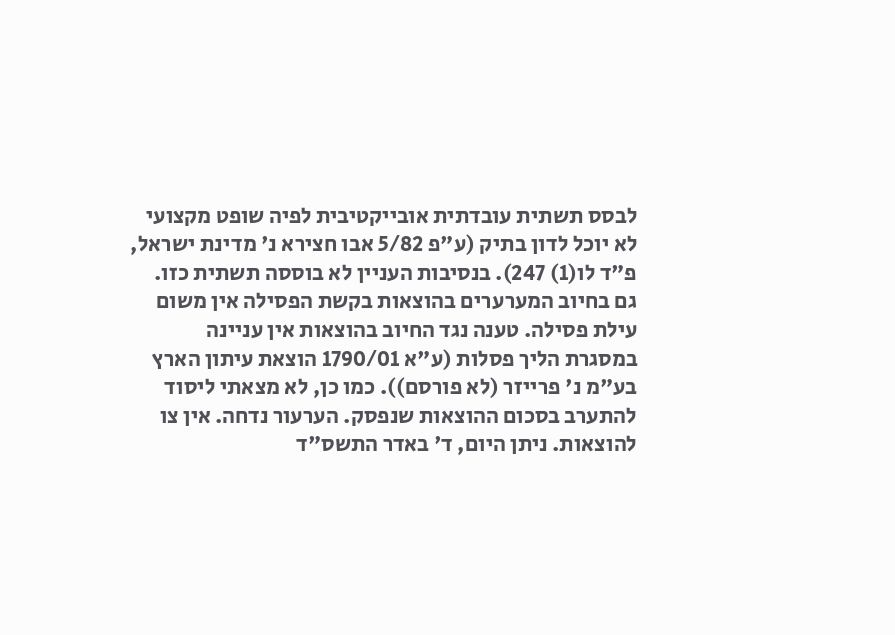לבסס תשתית עובדתית אובייקטיבית לפיה שופט מקצועי לא יוכל לדון בתיק (ע"פ 5/82 אבו חצירא נ' מדינת ישראל, פ"ד לו(1) 247). בנסיבות העניין לא בוססה תשתית כזו. גם בחיוב המערערים בהוצאות בקשת הפסילה אין משום עילת פסילה. טענה נגד החיוב בהוצאות אין עניינה במסגרת הליך פסלות (ע"א 1790/01 הוצאת עיתון הארץ בע"מ נ' פרייזר (לא פורסם)). כמו כן, לא מצאתי ליסוד להתערב בסכום ההוצאות שנפסק. הערעור נדחה. אין צו להוצאות. ניתן היום, ד' באדר התשס"ד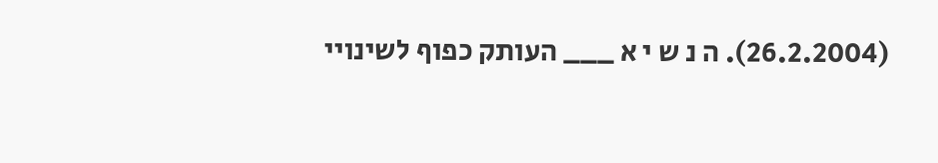(26.2.2004). ה נ ש י א ___ העותק כפוף לשינויי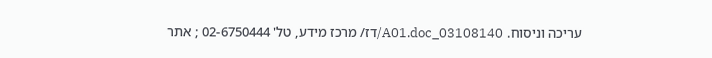עריכה וניסוח. 03108140_A01.doc/דז/ מרכז מידע, טל' 02-6750444 ; אתר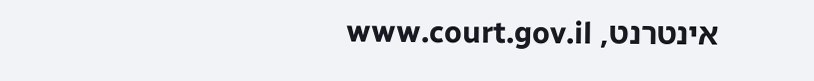אינטרנט, www.court.gov.il